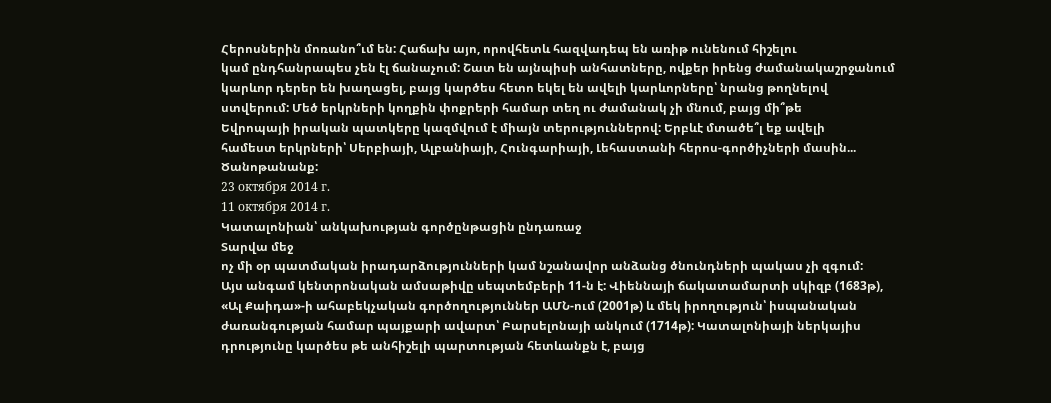Հերոսներին մոռանո՞ւմ են: Հաճախ այո, որովհետև հազվադեպ են առիթ ունենում հիշելու
կամ ընդհանրապես չեն էլ ճանաչում: Շատ են այնպիսի անհատները, ովքեր իրենց ժամանակաշրջանում
կարևոր դերեր են խաղացել, բայց կարծես հետո եկել են ավելի կարևորները՝ նրանց թողնելով
ստվերում: Մեծ երկրների կողքին փոքրերի համար տեղ ու ժամանակ չի մնում, բայց մի՞թե
Եվրոպայի իրական պատկերը կազմվում է միայն տերություններով: Երբևէ մտածե՞լ եք ավելի
համեստ երկրների՝ Սերբիայի, Ալբանիայի, Հունգարիայի, Լեհաստանի հերոս-գործիչների մասին...
Ծանոթանանք:
23 октября 2014 г.
11 октября 2014 г.
Կատալոնիան՝ անկախության գործընթացին ընդառաջ
Տարվա մեջ
ոչ մի օր պատմական իրադարձությունների կամ նշանավոր անձանց ծնունդների պակաս չի զգում:
Այս անգամ կենտրոնական ամսաթիվը սեպտեմբերի 11-ն է: Վիեննայի ճակատամարտի սկիզբ (1683թ),
«Ալ Քաիդա»-ի ահաբեկչական գործողություններ ԱՄՆ-ում (2001թ) և մեկ իրողություն՝ իսպանական
ժառանգության համար պայքարի ավարտ՝ Բարսելոնայի անկում (1714թ): Կատալոնիայի ներկայիս
դրությունը կարծես թե անհիշելի պարտության հետևանքն է, բայց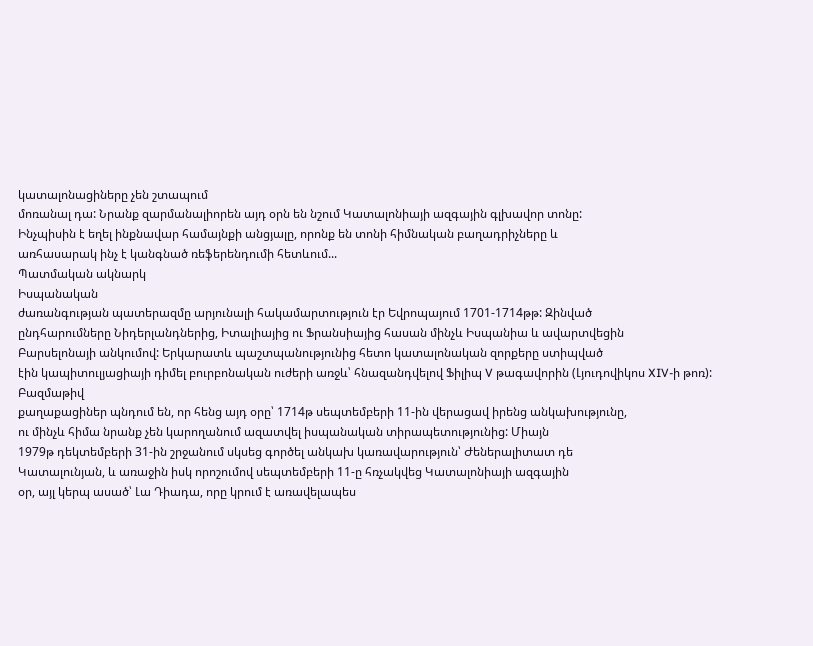կատալոնացիները չեն շտապում
մոռանալ դա: Նրանք զարմանալիորեն այդ օրն են նշում Կատալոնիայի ազգային գլխավոր տոնը:
Ինչպիսին է եղել ինքնավար համայնքի անցյալը, որոնք են տոնի հիմնական բաղադրիչները և
առհասարակ ինչ է կանգնած ռեֆերենդումի հետևում...
Պատմական ակնարկ
Իսպանական
ժառանգության պատերազմը արյունալի հակամարտություն էր Եվրոպայում 1701-1714թթ: Զինված
ընդհարումները Նիդերլանդներից, Իտալիայից ու Ֆրանսիայից հասան մինչև Իսպանիա և ավարտվեցին
Բարսելոնայի անկումով: Երկարատև պաշտպանությունից հետո կատալոնական զորքերը ստիպված
էին կապիտուլյացիայի դիմել բուրբոնական ուժերի առջև՝ հնազանդվելով Ֆիլիպ V թագավորին (Լյուդովիկոս XIV-ի թոռ):
Բազմաթիվ
քաղաքացիներ պնդում են, որ հենց այդ օրը՝ 1714թ սեպտեմբերի 11-ին վերացավ իրենց անկախությունը,
ու մինչև հիմա նրանք չեն կարողանում ազատվել իսպանական տիրապետությունից: Միայն
1979թ դեկտեմբերի 31-ին շրջանում սկսեց գործել անկախ կառավարություն՝ Ժեներալիտատ դե
Կատալունյան, և առաջին իսկ որոշումով սեպտեմբերի 11-ը հռչակվեց Կատալոնիայի ազգային
օր, այլ կերպ ասած՝ Լա Դիադա, որը կրում է առավելապես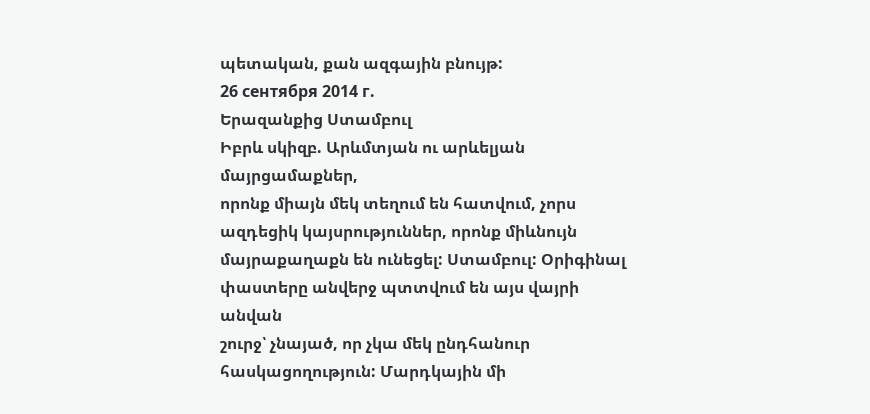պետական, քան ազգային բնույթ:
26 сентября 2014 г.
Երազանքից Ստամբուլ
Իբրև սկիզբ. Արևմտյան ու արևելյան մայրցամաքներ,
որոնք միայն մեկ տեղում են հատվում, չորս ազդեցիկ կայսրություններ, որոնք միևնույն
մայրաքաղաքն են ունեցել: Ստամբուլ: Օրիգինալ փաստերը անվերջ պտտվում են այս վայրի անվան
շուրջ՝ չնայած, որ չկա մեկ ընդհանուր հասկացողություն: Մարդկային մի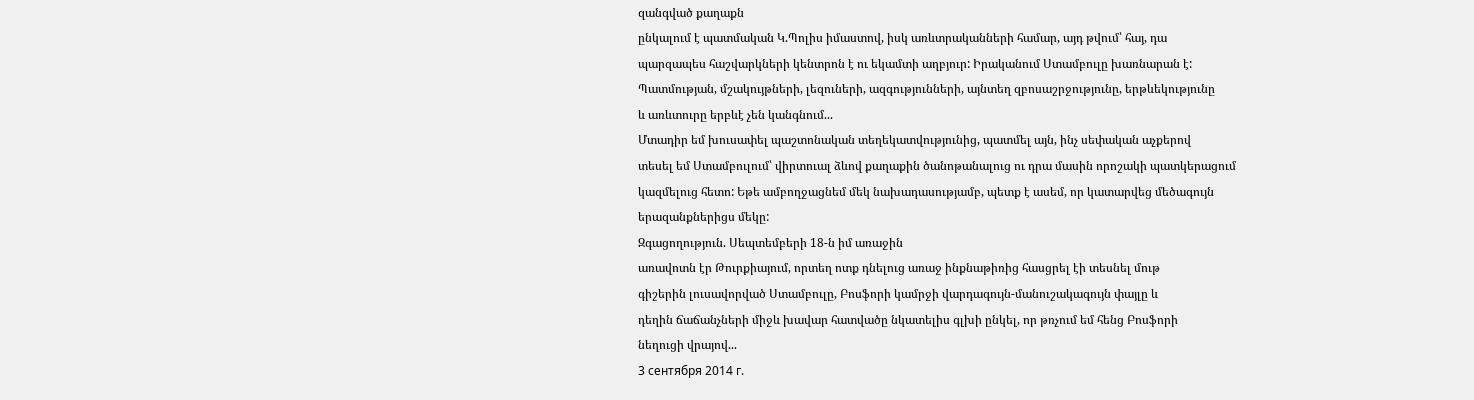զանգված քաղաքն
ընկալում է պատմական Կ.Պոլիս իմաստով, իսկ առևտրականների համար, այդ թվում՝ հայ, դա
պարզապես հաշվարկների կենտրոն է ու եկամտի աղբյուր: Իրականում Ստամբուլը խառնարան է:
Պատմության, մշակույթների, լեզուների, ազգությունների, այնտեղ զբոսաշրջությունը, երթևեկությունը
և առևտուրը երբևէ չեն կանգնում...
Մտադիր եմ խուսափել պաշտոնական տեղեկատվությունից, պատմել այն, ինչ սեփական աչքերով
տեսել եմ Ստամբուլում՝ վիրտուալ ձևով քաղաքին ծանոթանալուց ու դրա մասին որոշակի պատկերացում
կազմելուց հետո: Եթե ամբողջացնեմ մեկ նախադասությամբ, պետք է ասեմ, որ կատարվեց մեծագույն
երազանքներիցս մեկը:
Զգացողություն. Սեպտեմբերի 18-ն իմ առաջին
առավոտն էր Թուրքիայում, որտեղ ոտք դնելուց առաջ ինքնաթիռից հասցրել էի տեսնել մութ
գիշերին լուսավորված Ստամբուլը, Բոսֆորի կամրջի վարդագույն-մանուշակագույն փայլը և
դեղին ճաճանչների միջև խավար հատվածը նկատելիս գլխի ընկել, որ թռչում եմ հենց Բոսֆորի
նեղուցի վրայով...
3 сентября 2014 г.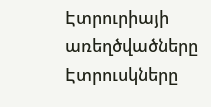Էտրուրիայի առեղծվածները
Էտրուսկները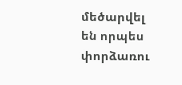մեծարվել են որպես փորձառու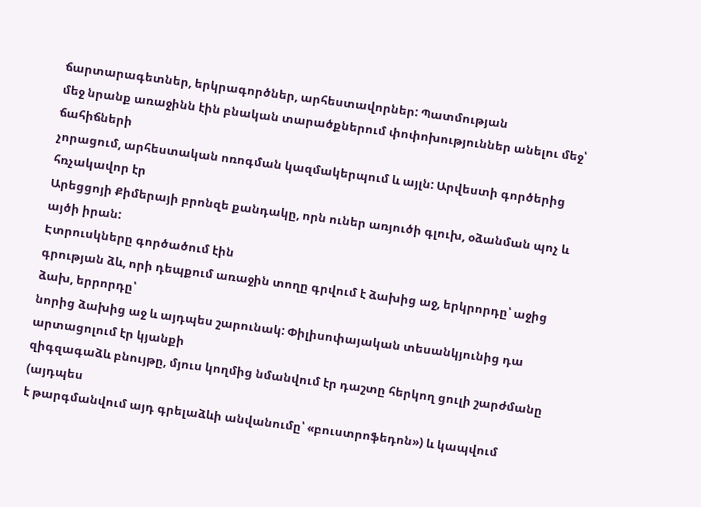ճարտարագետներ, երկրագործներ, արհեստավորներ: Պատմության
մեջ նրանք առաջինն էին բնական տարածքներում փոփոխություններ անելու մեջ՝ ճահիճների
չորացում, արհեստական ոռոգման կազմակերպում և այլն: Արվեստի գործերից հռչակավոր էր
Արեցցոյի Քիմերայի բրոնզե քանդակը, որն ուներ առյուծի գլուխ, օձանման պոչ և այծի իրան:
Էտրուսկները գործածում էին
գրության ձև, որի դեպքում առաջին տողը գրվում է ձախից աջ, երկրորդը՝ աջից ձախ, երրորդը՝
նորից ձախից աջ և այդպես շարունակ: Փիլիսոփայական տեսանկյունից դա արտացոլում էր կյանքի
զիգզագաձև բնույթը, մյուս կողմից նմանվում էր դաշտը հերկող ցուլի շարժմանը (այդպես
է թարգմանվում այդ գրելաձևի անվանումը՝ «բուստրոֆեդոն») և կապվում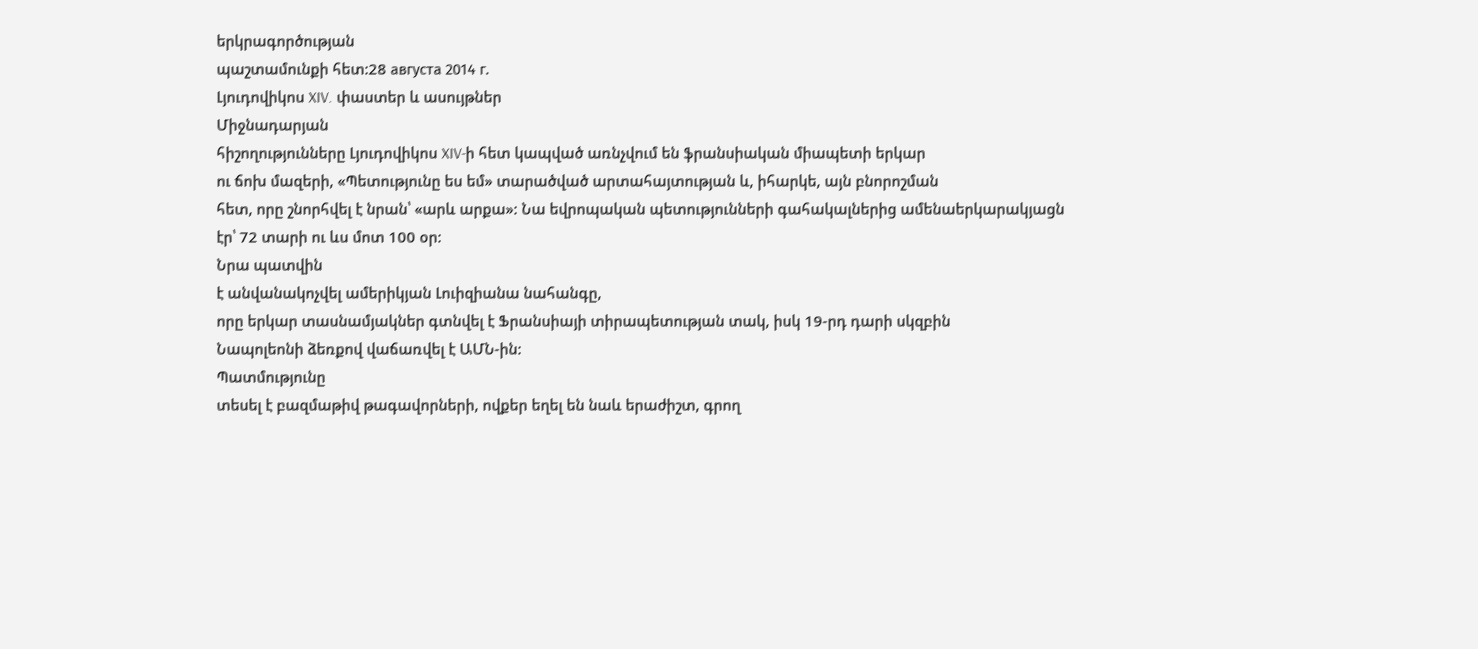երկրագործության
պաշտամունքի հետ:28 августа 2014 г.
Լյուդովիկոս XIV. փաստեր և ասույթներ
Միջնադարյան
հիշողությունները Լյուդովիկոս XIV-ի հետ կապված առնչվում են ֆրանսիական միապետի երկար
ու ճոխ մազերի, «Պետությունը ես եմ» տարածված արտահայտության և, իհարկե, այն բնորոշման
հետ, որը շնորհվել է նրան՝ «արև արքա»: Նա եվրոպական պետությունների գահակալներից ամենաերկարակյացն
էր՝ 72 տարի ու ևս մոտ 100 օր:
Նրա պատվին
է անվանակոչվել ամերիկյան Լուիզիանա նահանգը,
որը երկար տասնամյակներ գտնվել է Ֆրանսիայի տիրապետության տակ, իսկ 19-րդ դարի սկզբին
Նապոլեոնի ձեռքով վաճառվել է ԱՄՆ-ին:
Պատմությունը
տեսել է բազմաթիվ թագավորների, ովքեր եղել են նաև երաժիշտ, գրող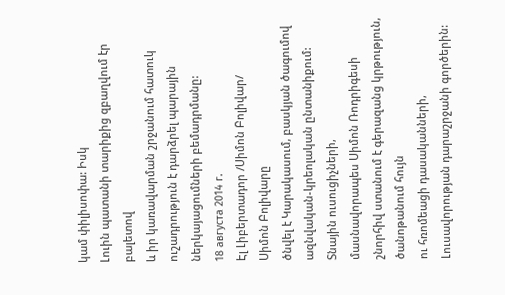կամ փիլիսոփա: Իսկ
Լուին պատանի տարիքից զբաղվում էր բալետով
և իր կառավարման շրջանում հատուկ ուշադրություն է դարձրել պարային ներկայացումների բեմադրմանը:
18 августа 2014 г.
Էլ Լիբերտադոր /Սիմոն Բոլիվար/
Սիմոն Բոլիվարը
ծնվել է Կարակասում, բասկյան ծագումով ազնվական-կրեոլական ընտանիքում: Տնային ուսուցիչների,
մասնավորապես Սիմոն Ռոդրիգեսի շնորհիվ ստանում է գերազանց կրթություն, ծանոթանում հույն
ու հռոմեացի դասականների, Լուսավորության դարաշրջանի գործերին: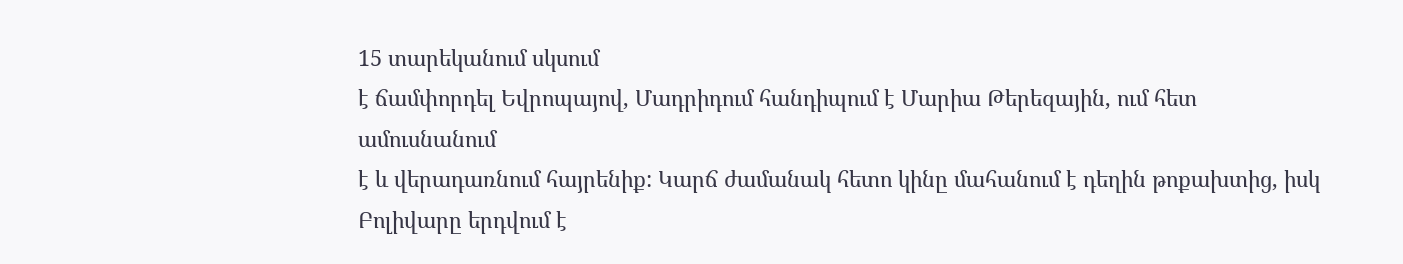15 տարեկանում սկսում
է ճամփորդել Եվրոպայով, Մադրիդում հանդիպում է Մարիա Թերեզային, ում հետ ամուսնանում
է և վերադառնում հայրենիք: Կարճ ժամանակ հետո կինը մահանում է դեղին թոքախտից, իսկ
Բոլիվարը երդվում է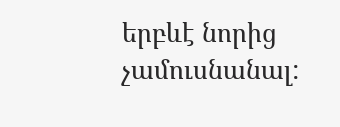երբևէ նորից չամուսնանալ: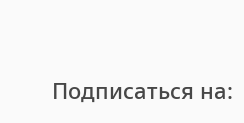Подписаться на: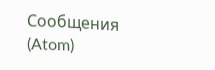Сообщения (Atom)